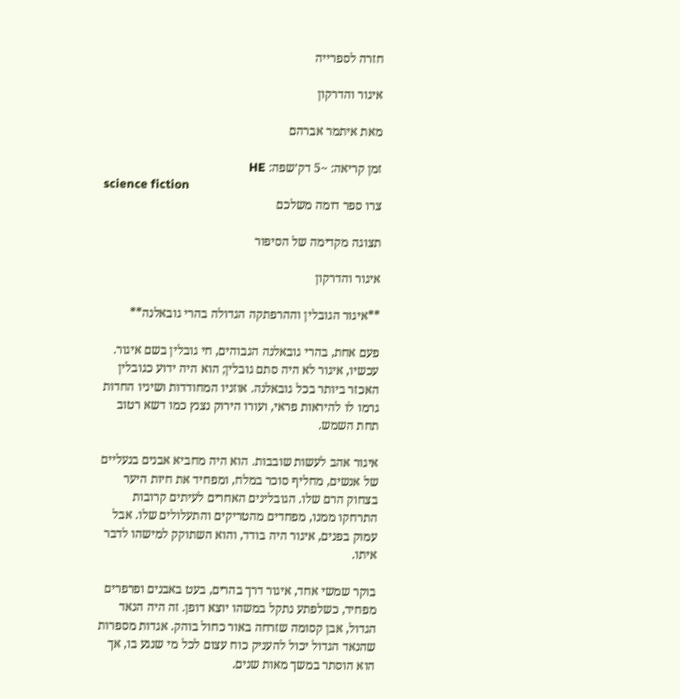חזרה לספרייה

איגור והדרקון

מאת איתמר אברהם

זמן קריאה: ~5 דק׳שפה: HE
science fiction
צרו ספר דומה משלכם

תצוגה מקדימה של הסיפור

איגור והדרקון

**איגור הגובלין וההרפתקה הגדולה בהרי גובאלנה**

פעם אחת, בהרי גובאלנה הגבוהים, חי גובלין בשם איגור. עכשיו, איגור לא היה סתם גובלין; הוא היה ידוע כגובלין האכזר ביותר בכל גובאלנה. אוזניו המחודדות ושיניו החדות גרמו לו להיראות פראי, ועורו הירוק נצנץ כמו דשא רטוב תחת השמש.

איגור אהב לעשות שובבות. הוא היה מחביא אבנים בנעליים של אנשים, מחליף סוכר במלח, ומפחיד את חיות היער בצחוק הרם שלו. הגובלינים האחרים לעיתים קרובות התרחקו ממנו, מפחדים מהטריקים והתעלולים שלו. אבל עמוק בפנים, איגור היה בודד, והוא השתוקק למישהו לדבר איתו.

בוקר שמשי אחד, איגור דרך בהרים, בעט באבנים ופרפרים מפחיד, כשלפתע נתקל במשהו יוצא דופן. זה היה הנאד הגדול, אבן קסומה שזרחה באור כחול בוהק. אגדות מספרות שהנאד הגדול יכול להעניק כוח עצום לכל מי שנגע בו, אך הוא הוסתר במשך מאות שנים.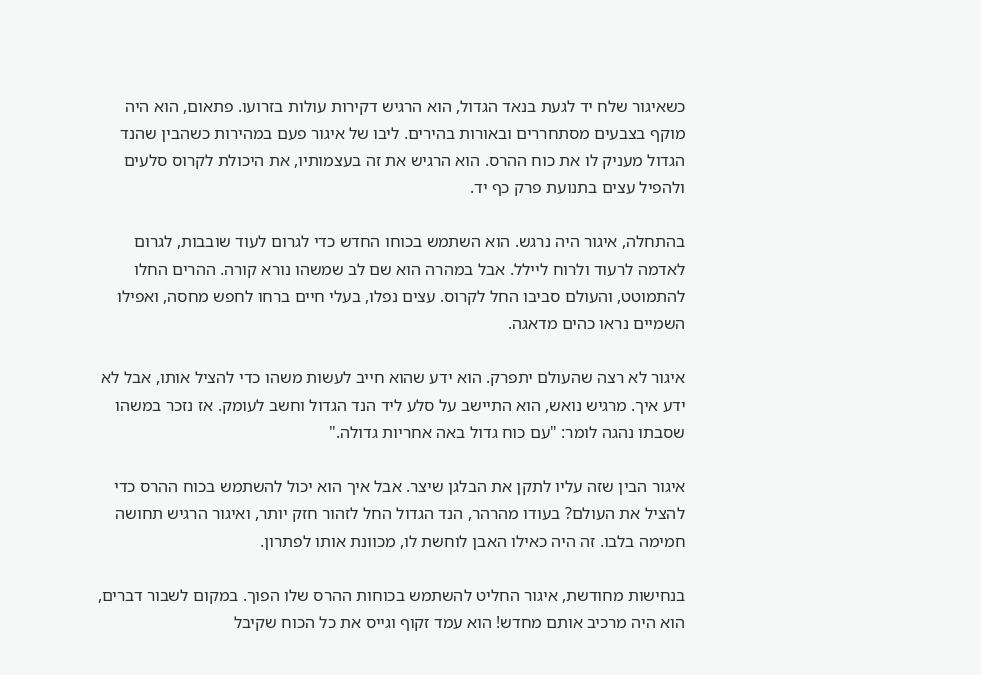כשאיגור שלח יד לגעת בנאד הגדול, הוא הרגיש דקירות עולות בזרועו. פתאום, הוא היה מוקף בצבעים מסתחררים ובאורות בהירים. ליבו של איגור פעם במהירות כשהבין שהנד הגדול מעניק לו את כוח ההרס. הוא הרגיש את זה בעצמותיו, את היכולת לקרוס סלעים ולהפיל עצים בתנועת פרק כף יד.

בהתחלה, איגור היה נרגש. הוא השתמש בכוחו החדש כדי לגרום לעוד שובבות, לגרום לאדמה לרעוד ולרוח ליילל. אבל במהרה הוא שם לב שמשהו נורא קורה. ההרים החלו להתמוטט, והעולם סביבו החל לקרוס. עצים נפלו, בעלי חיים ברחו לחפש מחסה, ואפילו השמיים נראו כהים מדאגה.

איגור לא רצה שהעולם יתפרק. הוא ידע שהוא חייב לעשות משהו כדי להציל אותו, אבל לא ידע איך. מרגיש נואש, הוא התיישב על סלע ליד הנד הגדול וחשב לעומק. אז נזכר במשהו שסבתו נהגה לומר: "עם כוח גדול באה אחריות גדולה."

איגור הבין שזה עליו לתקן את הבלגן שיצר. אבל איך הוא יכול להשתמש בכוח ההרס כדי להציל את העולם? בעודו מהרהר, הנד הגדול החל לזהור חזק יותר, ואיגור הרגיש תחושה חמימה בלבו. זה היה כאילו האבן לוחשת לו, מכוונת אותו לפתרון.

בנחישות מחודשת, איגור החליט להשתמש בכוחות ההרס שלו הפוך. במקום לשבור דברים, הוא היה מרכיב אותם מחדש! הוא עמד זקוף וגייס את כל הכוח שקיבל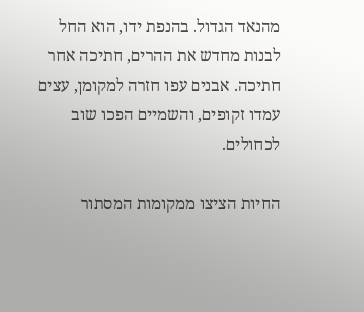מהנאד הגדול. בהנפת ידו, הוא החל לבנות מחדש את ההרים, חתיכה אחר חתיכה. אבנים עפו חזרה למקומן, עצים עמדו זקופים, והשמיים הפכו שוב לכחולים.

החיות הציצו ממקומות המסתור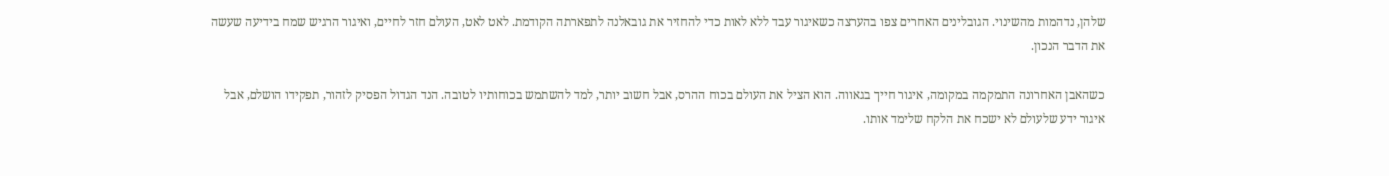שלהן, נדהמות מהשינוי. הגובלינים האחרים צפו בהערצה כשאיגור עבד ללא לאות כדי להחזיר את גובאלנה לתפארתה הקודמת. לאט לאט, העולם חזר לחיים, ואיגור הרגיש שמח בידיעה שעשה את הדבר הנכון.

כשהאבן האחרונה התמקמה במקומה, איגור חייך בגאווה. הוא הציל את העולם בכוח ההרס, אבל חשוב יותר, למד להשתמש בכוחותיו לטובה. הנד הגדול הפסיק לזהור, תפקידו הושלם, אבל איגור ידע שלעולם לא ישכח את הלקח שלימד אותו.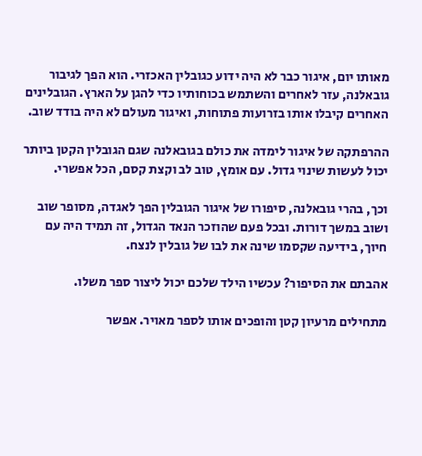מאותו יום, איגור כבר לא היה ידוע כגובלין האכזרי. הוא הפך לגיבור גובאלנה, עזר לאחרים והשתמש בכוחותיו כדי להגן על הארץ. הגובלינים האחרים קיבלו אותו בזרועות פתוחות, ואיגור מעולם לא היה בודד שוב.

ההרפתקה של איגור לימדה את כולם בגובאלנה שגם הגובלין הקטן ביותר יכול לעשות שינוי גדול. עם אומץ, טוב לב וקצת קסם, הכל אפשרי.

וכך, בהרי גובאלנה, סיפורו של איגור הגובלין הפך לאגדה, מסופר שוב ושוב במשך דורות. ובכל פעם שהוזכר הנאד הגדול, זה תמיד היה עם חיוך, בידיעה שקסמו שינה את לבו של גובלין לנצח.

אהבתם את הסיפור? עכשיו הילד שלכם יכול ליצור ספר משלו.

מתחילים מרעיון קטן והופכים אותו לספר מאויר. אפשר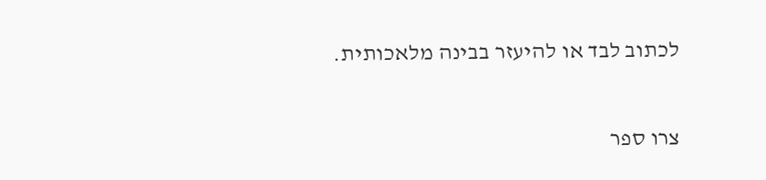לכתוב לבד או להיעזר בבינה מלאכותית.

צרו ספר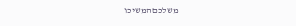משלכםהמשיכו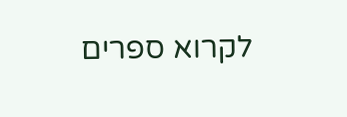לקרוא ספרים